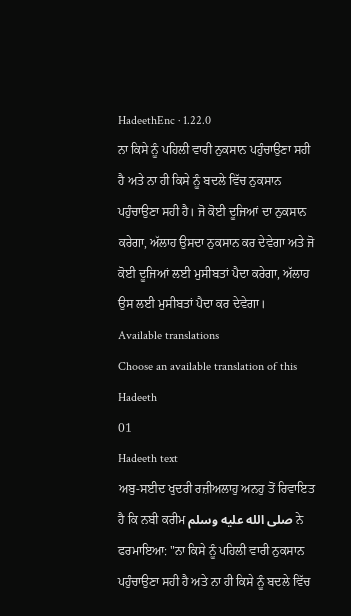HadeethEnc · 1.22.0
ਨਾ ਕਿਸੇ ਨੂੰ ਪਹਿਲੀ ਵਾਰੀ ਨੁਕਸਾਨ ਪਹੁੰਚਾਉਣਾ ਸਹੀ ਹੈ ਅਤੇ ਨਾ ਹੀ ਕਿਸੇ ਨੂੰ ਬਦਲੇ ਵਿੱਚ ਨੁਕਸਾਨ ਪਹੁੰਚਾਉਣਾ ਸਹੀ ਹੈ। ਜੋ ਕੋਈ ਦੂਜਿਆਂ ਦਾ ਨੁਕਸਾਨ ਕਰੇਗਾ, ਅੱਲਾਹ ਉਸਦਾ ਨੁਕਸਾਨ ਕਰ ਦੇਵੇਗਾ ਅਤੇ ਜੋ ਕੋਈ ਦੂਜਿਆਂ ਲਈ ਮੁਸੀਬਤਾਂ ਪੈਦਾ ਕਰੇਗਾ, ਅੱਲਾਹ ਉਸ ਲਈ ਮੁਸੀਬਤਾਂ ਪੈਦਾ ਕਰ ਦੇਵੇਗਾ।
Available translations
Choose an available translation of this Hadeeth
01
Hadeeth text
ਅਬੁ-ਸਈਦ ਖੁਦਰੀ ਰਜ਼ੀਅਲਾਹੁ ਅਨਹੁ ਤੋਂ ਰਿਵਾਇਤ ਹੈ ਕਿ ਨਬੀ ਕਰੀਮ صلى الله عليه وسلم ਨੇ ਫਰਮਾਇਆ: "ਨਾ ਕਿਸੇ ਨੂੰ ਪਹਿਲੀ ਵਾਰੀ ਨੁਕਸਾਨ ਪਹੁੰਚਾਉਣਾ ਸਹੀ ਹੈ ਅਤੇ ਨਾ ਹੀ ਕਿਸੇ ਨੂੰ ਬਦਲੇ ਵਿੱਚ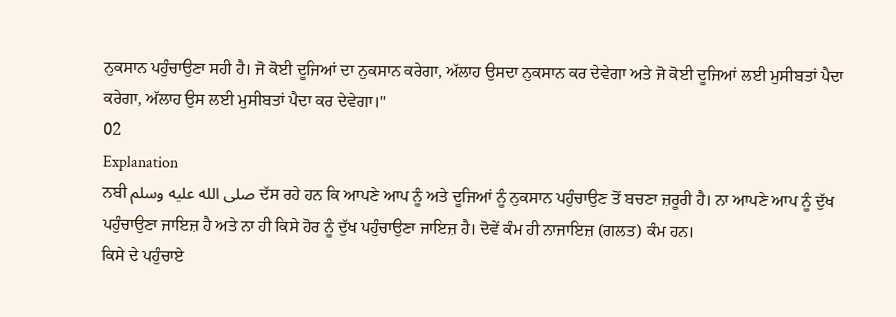ਨੁਕਸਾਨ ਪਹੁੰਚਾਉਣਾ ਸਹੀ ਹੈ। ਜੋ ਕੋਈ ਦੂਜਿਆਂ ਦਾ ਨੁਕਸਾਨ ਕਰੇਗਾ, ਅੱਲਾਹ ਉਸਦਾ ਨੁਕਸਾਨ ਕਰ ਦੇਵੇਗਾ ਅਤੇ ਜੋ ਕੋਈ ਦੂਜਿਆਂ ਲਈ ਮੁਸੀਬਤਾਂ ਪੈਦਾ ਕਰੇਗਾ, ਅੱਲਾਹ ਉਸ ਲਈ ਮੁਸੀਬਤਾਂ ਪੈਦਾ ਕਰ ਦੇਵੇਗਾ।"
02
Explanation
ਨਬੀ صلى الله عليه وسلم ਦੱਸ ਰਹੇ ਹਨ ਕਿ ਆਪਣੇ ਆਪ ਨੂੰ ਅਤੇ ਦੂਜਿਆਂ ਨੂੰ ਨੁਕਸਾਨ ਪਹੁੰਚਾਉਣ ਤੋਂ ਬਚਣਾ ਜ਼ਰੂਰੀ ਹੈ। ਨਾ ਆਪਣੇ ਆਪ ਨੂੰ ਦੁੱਖ ਪਹੁੰਚਾਉਣਾ ਜਾਇਜ਼ ਹੈ ਅਤੇ ਨਾ ਹੀ ਕਿਸੇ ਹੋਰ ਨੂੰ ਦੁੱਖ ਪਹੁੰਚਾਉਣਾ ਜਾਇਜ਼ ਹੈ। ਦੋਵੇਂ ਕੰਮ ਹੀ ਨਾਜਾਇਜ਼ (ਗਲਤ) ਕੰਮ ਹਨ।
ਕਿਸੇ ਦੇ ਪਹੁੰਚਾਏ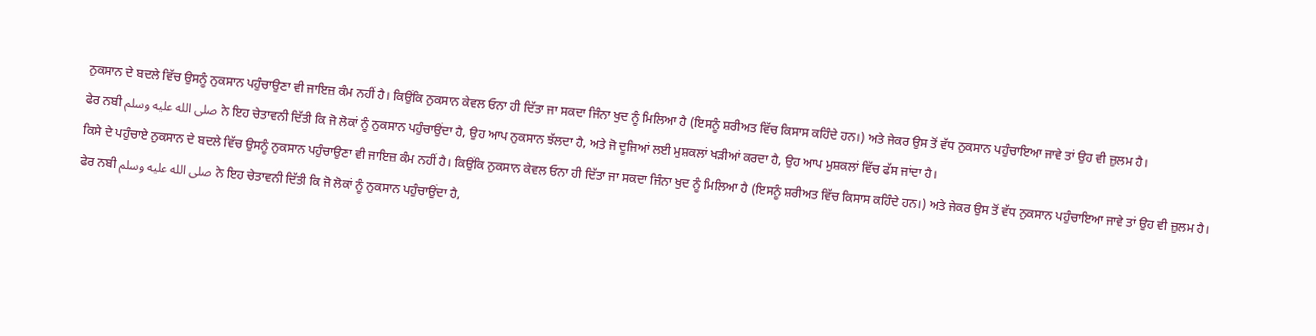ਨੁਕਸਾਨ ਦੇ ਬਦਲੇ ਵਿੱਚ ਉਸਨੂੰ ਨੁਕਸਾਨ ਪਹੁੰਚਾਉਣਾ ਵੀ ਜਾਇਜ਼ ਕੰਮ ਨਹੀਂ ਹੈ। ਕਿਉਂਕਿ ਨੁਕਸਾਨ ਕੇਵਲ ਓਨਾ ਹੀ ਦਿੱਤਾ ਜਾ ਸਕਦਾ ਜਿੰਨਾ ਖੁਦ ਨੂੰ ਮਿਲਿਆ ਹੈ (ਇਸਨੂੰ ਸ਼ਰੀਅਤ ਵਿੱਚ ਕਿਸਾਸ ਕਹਿੰਦੇ ਹਨ।) ਅਤੇ ਜੇਕਰ ਉਸ ਤੋਂ ਵੱਧ ਨੁਕਸਾਨ ਪਹੁੰਚਾਇਆ ਜਾਵੇ ਤਾਂ ਉਹ ਵੀ ਜ਼ੁਲਮ ਹੈ।
ਫੇਰ ਨਬੀ صلى الله عليه وسلم ਨੇ ਇਹ ਚੇਤਾਵਨੀ ਦਿੱਤੀ ਕਿ ਜੋ ਲੋਕਾਂ ਨੂੰ ਨੁਕਸਾਨ ਪਹੁੰਚਾਉਂਦਾ ਹੈ, ਉਹ ਆਪ ਨੁਕਸਾਨ ਝੱਲਦਾ ਹੈ, ਅਤੇ ਜੋ ਦੂਜਿਆਂ ਲਈ ਮੁਸ਼ਕਲਾਂ ਖੜੀਆਂ ਕਰਦਾ ਹੈ, ਉਹ ਆਪ ਮੁਸ਼ਕਲਾਂ ਵਿੱਚ ਫੱਸ ਜਾਂਦਾ ਹੈ।
ਕਿਸੇ ਦੇ ਪਹੁੰਚਾਏ ਨੁਕਸਾਨ ਦੇ ਬਦਲੇ ਵਿੱਚ ਉਸਨੂੰ ਨੁਕਸਾਨ ਪਹੁੰਚਾਉਣਾ ਵੀ ਜਾਇਜ਼ ਕੰਮ ਨਹੀਂ ਹੈ। ਕਿਉਂਕਿ ਨੁਕਸਾਨ ਕੇਵਲ ਓਨਾ ਹੀ ਦਿੱਤਾ ਜਾ ਸਕਦਾ ਜਿੰਨਾ ਖੁਦ ਨੂੰ ਮਿਲਿਆ ਹੈ (ਇਸਨੂੰ ਸ਼ਰੀਅਤ ਵਿੱਚ ਕਿਸਾਸ ਕਹਿੰਦੇ ਹਨ।) ਅਤੇ ਜੇਕਰ ਉਸ ਤੋਂ ਵੱਧ ਨੁਕਸਾਨ ਪਹੁੰਚਾਇਆ ਜਾਵੇ ਤਾਂ ਉਹ ਵੀ ਜ਼ੁਲਮ ਹੈ।
ਫੇਰ ਨਬੀ صلى الله عليه وسلم ਨੇ ਇਹ ਚੇਤਾਵਨੀ ਦਿੱਤੀ ਕਿ ਜੋ ਲੋਕਾਂ ਨੂੰ ਨੁਕਸਾਨ ਪਹੁੰਚਾਉਂਦਾ ਹੈ,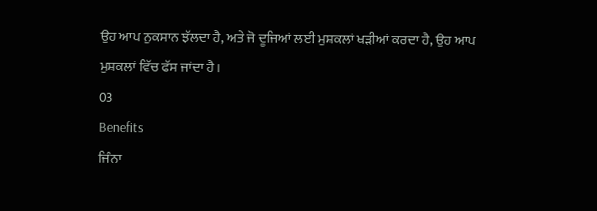ਉਹ ਆਪ ਨੁਕਸਾਨ ਝੱਲਦਾ ਹੈ, ਅਤੇ ਜੋ ਦੂਜਿਆਂ ਲਈ ਮੁਸ਼ਕਲਾਂ ਖੜੀਆਂ ਕਰਦਾ ਹੈ, ਉਹ ਆਪ ਮੁਸ਼ਕਲਾਂ ਵਿੱਚ ਫੱਸ ਜਾਂਦਾ ਹੈ।
03
Benefits
ਜਿੰਨਾ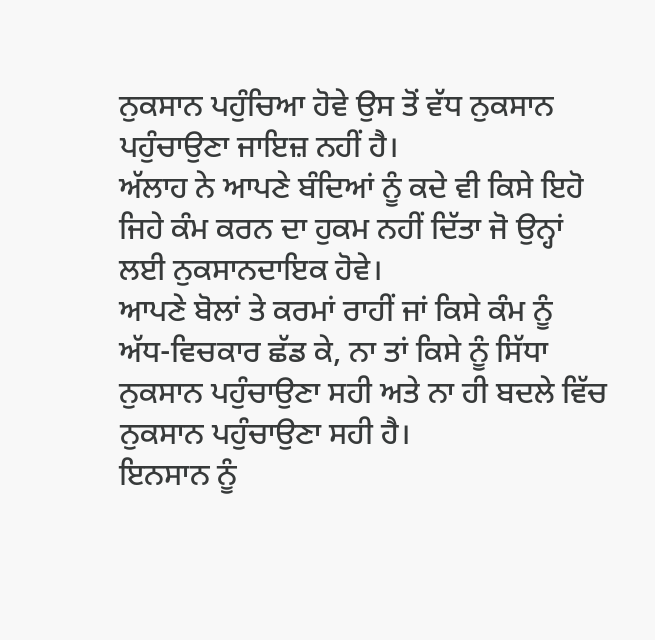ਨੁਕਸਾਨ ਪਹੁੰਚਿਆ ਹੋਵੇ ਉਸ ਤੋਂ ਵੱਧ ਨੁਕਸਾਨ ਪਹੁੰਚਾਉਣਾ ਜਾਇਜ਼ ਨਹੀਂ ਹੈ।
ਅੱਲਾਹ ਨੇ ਆਪਣੇ ਬੰਦਿਆਂ ਨੂੰ ਕਦੇ ਵੀ ਕਿਸੇ ਇਹੋ ਜਿਹੇ ਕੰਮ ਕਰਨ ਦਾ ਹੁਕਮ ਨਹੀਂ ਦਿੱਤਾ ਜੋ ਉਨ੍ਹਾਂ ਲਈ ਨੁਕਸਾਨਦਾਇਕ ਹੋਵੇ।
ਆਪਣੇ ਬੋਲਾਂ ਤੇ ਕਰਮਾਂ ਰਾਹੀਂ ਜਾਂ ਕਿਸੇ ਕੰਮ ਨੂੰ ਅੱਧ-ਵਿਚਕਾਰ ਛੱਡ ਕੇ, ਨਾ ਤਾਂ ਕਿਸੇ ਨੂੰ ਸਿੱਧਾ ਨੁਕਸਾਨ ਪਹੁੰਚਾਉਣਾ ਸਹੀ ਅਤੇ ਨਾ ਹੀ ਬਦਲੇ ਵਿੱਚ ਨੁਕਸਾਨ ਪਹੁੰਚਾਉਣਾ ਸਹੀ ਹੈ।
ਇਨਸਾਨ ਨੂੰ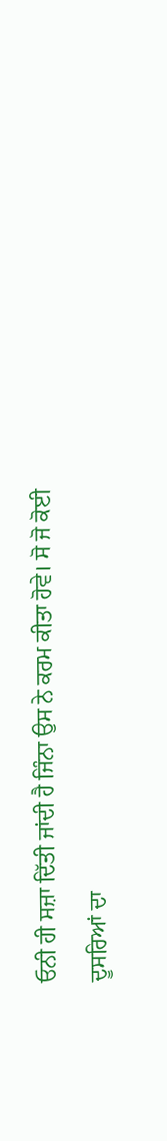ਓਨੀ ਹੀ ਸਜ਼ਾ ਦਿੱਤੀ ਜਾਂਦੀ ਹੈ ਜਿੰਨਾ ਉਸ ਨੇ ਕਰਮ ਕੀਤਾ ਹੋਵੇ। ਸੋ ਜੋ ਕੋਈ ਦੂਸਰਿਆਂ ਦਾ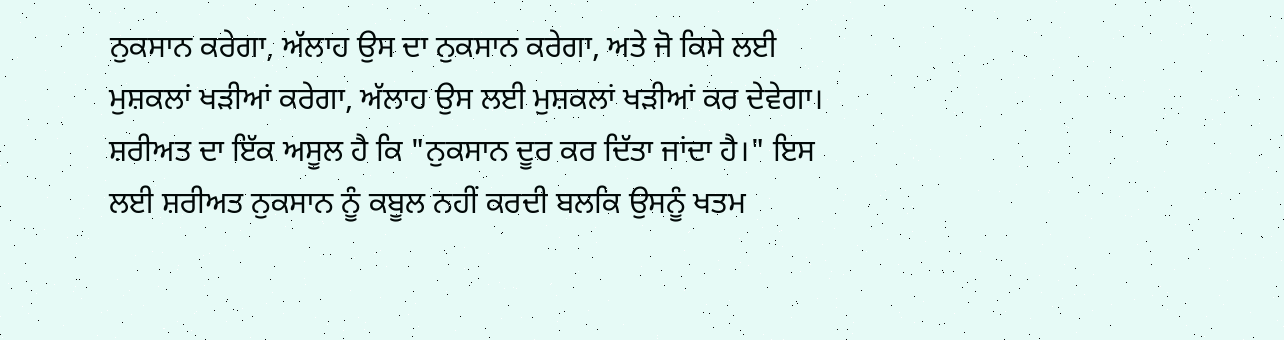ਨੁਕਸਾਨ ਕਰੇਗਾ, ਅੱਲਾਹ ਉਸ ਦਾ ਨੁਕਸਾਨ ਕਰੇਗਾ, ਅਤੇ ਜੋ ਕਿਸੇ ਲਈ ਮੁਸ਼ਕਲਾਂ ਖੜੀਆਂ ਕਰੇਗਾ, ਅੱਲਾਹ ਉਸ ਲਈ ਮੁਸ਼ਕਲਾਂ ਖੜੀਆਂ ਕਰ ਦੇਵੇਗਾ।
ਸ਼ਰੀਅਤ ਦਾ ਇੱਕ ਅਸੂਲ ਹੈ ਕਿ "ਨੁਕਸਾਨ ਦੂਰ ਕਰ ਦਿੱਤਾ ਜਾਂਦਾ ਹੈ।" ਇਸ ਲਈ ਸ਼ਰੀਅਤ ਨੁਕਸਾਨ ਨੂੰ ਕਬੂਲ ਨਹੀਂ ਕਰਦੀ ਬਲਕਿ ਉਸਨੂੰ ਖਤਮ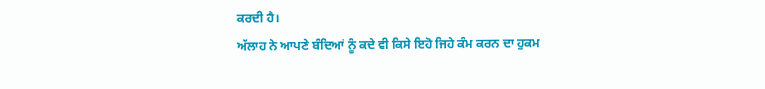ਕਰਦੀ ਹੈ।
ਅੱਲਾਹ ਨੇ ਆਪਣੇ ਬੰਦਿਆਂ ਨੂੰ ਕਦੇ ਵੀ ਕਿਸੇ ਇਹੋ ਜਿਹੇ ਕੰਮ ਕਰਨ ਦਾ ਹੁਕਮ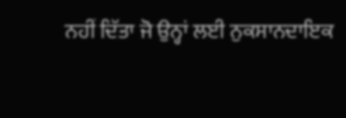ਨਹੀਂ ਦਿੱਤਾ ਜੋ ਉਨ੍ਹਾਂ ਲਈ ਨੁਕਸਾਨਦਾਇਕ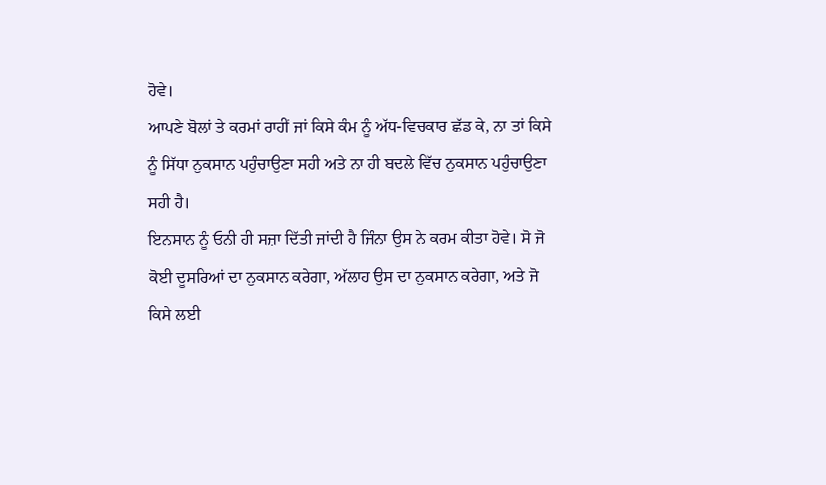ਹੋਵੇ।
ਆਪਣੇ ਬੋਲਾਂ ਤੇ ਕਰਮਾਂ ਰਾਹੀਂ ਜਾਂ ਕਿਸੇ ਕੰਮ ਨੂੰ ਅੱਧ-ਵਿਚਕਾਰ ਛੱਡ ਕੇ, ਨਾ ਤਾਂ ਕਿਸੇ ਨੂੰ ਸਿੱਧਾ ਨੁਕਸਾਨ ਪਹੁੰਚਾਉਣਾ ਸਹੀ ਅਤੇ ਨਾ ਹੀ ਬਦਲੇ ਵਿੱਚ ਨੁਕਸਾਨ ਪਹੁੰਚਾਉਣਾ ਸਹੀ ਹੈ।
ਇਨਸਾਨ ਨੂੰ ਓਨੀ ਹੀ ਸਜ਼ਾ ਦਿੱਤੀ ਜਾਂਦੀ ਹੈ ਜਿੰਨਾ ਉਸ ਨੇ ਕਰਮ ਕੀਤਾ ਹੋਵੇ। ਸੋ ਜੋ ਕੋਈ ਦੂਸਰਿਆਂ ਦਾ ਨੁਕਸਾਨ ਕਰੇਗਾ, ਅੱਲਾਹ ਉਸ ਦਾ ਨੁਕਸਾਨ ਕਰੇਗਾ, ਅਤੇ ਜੋ ਕਿਸੇ ਲਈ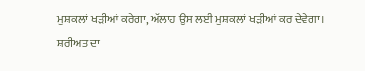ਮੁਸ਼ਕਲਾਂ ਖੜੀਆਂ ਕਰੇਗਾ, ਅੱਲਾਹ ਉਸ ਲਈ ਮੁਸ਼ਕਲਾਂ ਖੜੀਆਂ ਕਰ ਦੇਵੇਗਾ।
ਸ਼ਰੀਅਤ ਦਾ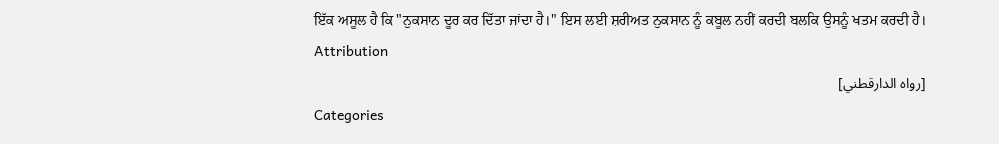ਇੱਕ ਅਸੂਲ ਹੈ ਕਿ "ਨੁਕਸਾਨ ਦੂਰ ਕਰ ਦਿੱਤਾ ਜਾਂਦਾ ਹੈ।" ਇਸ ਲਈ ਸ਼ਰੀਅਤ ਨੁਕਸਾਨ ਨੂੰ ਕਬੂਲ ਨਹੀਂ ਕਰਦੀ ਬਲਕਿ ਉਸਨੂੰ ਖਤਮ ਕਰਦੀ ਹੈ।
Attribution
[رواه الدارقطني]
Categories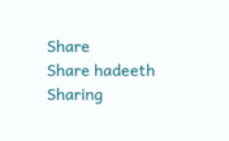Share
Share hadeeth
Sharing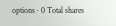options · 0 Total shares